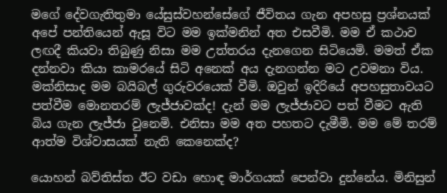මගේ දේවගැතිතුමා යේසුස්වහන්සේගේ ජීවිතය ගැන අපහසු ප්‍රශ්නයක් අපේ පන්තියෙන් ඇසූ විට මම ඉක්මනින් අත එසවීමි. මම ඒ කථාව ලඟදී කියවා තිබුණු නිසා මම උත්තරය දැනගෙන සිටියෙමි. මමත් ඒක දන්නවා කියා කාමරයේ සිටි අනෙක් අය දැනගන්න මට උවමනා විය. මක්නිසාද මම බයිබල් ගුරුවරයෙක් වීමි. ඔවුන් ඉදිරියේ අපහසුතාවයට පත්වීම මොනතරම් ලැජ්ජාවක්ද! දැන් මම ලැජ්ජාවට පත් වීමට ඇති බිය ගැන ලැජ්ජා වුනෙමි. එනිසා මම අත පහතට දැමීමි. මම මේ තරම් ආත්ම විශ්වාසයක් නැති කෙනෙක්ද?

යොහන් බව්තිස්ත ඊට වඩා හොඳ මාර්ගයක් පෙන්වා දුන්නේය. මිනිසුන්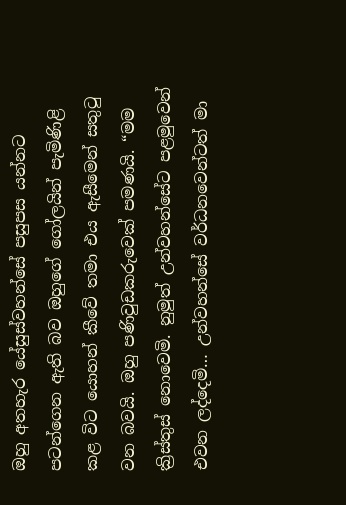ඔහු අතහැර යේසුස්වහන්සේ පසුපස යන්නට පටන්ගෙන ඇති බව ඔහුගේ ගෝලයින් පැමිණිළි කළ විට යොහන් කීවේ තමා එය ඇසීමෙන් සතුටු වන බවයි. ඔහු පණිවුඩකරුවෙක් පමණයි. “මම ක්‍රිස්තුස් නොවෙමි. නුමුත් උන්වහන්සේට පළමුවෙන් එවන ලද්දෙමි… උන්වහන්සේ වර්ධනවෙන්ටත් මා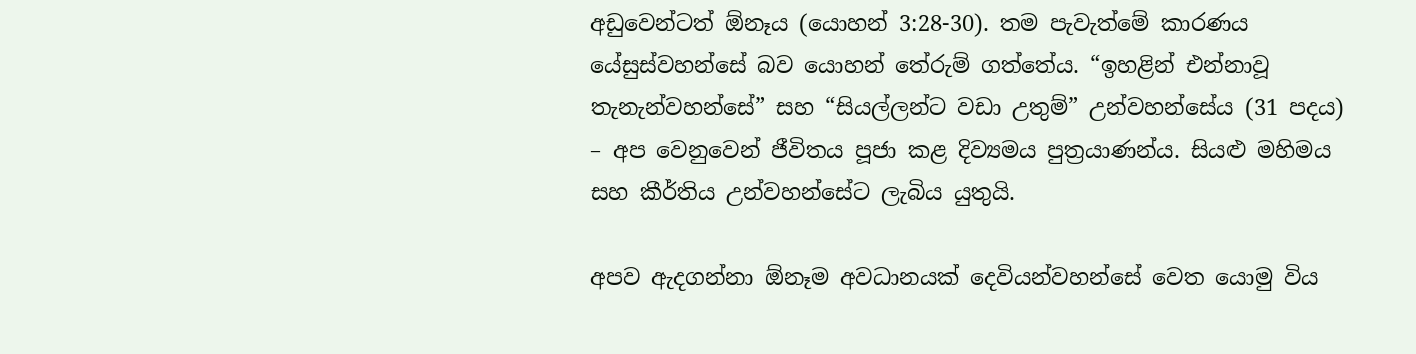අඩුවෙන්ටත් ඕනෑය (යොහන් 3:28-30). තම පැවැත්මේ කාරණය යේසුස්වහන්සේ බව යොහන් තේරුම් ගත්තේය. “ඉහළින් එන්නාවූ තැනැන්වහන්සේ” සහ “සියල්ලන්ට වඩා උතුම්” උන්වහන්සේය (31 පදය) – අප වෙනුවෙන් ජීවිතය පූජා කළ දිව්‍යමය පුත්‍රයාණන්ය. සියළු මහිමය සහ කීර්තිය උන්වහන්සේට ලැබිය යුතුයි.

අපව ඇදගන්නා ඕනෑම අවධානයක් දෙවියන්වහන්සේ වෙත යොමු විය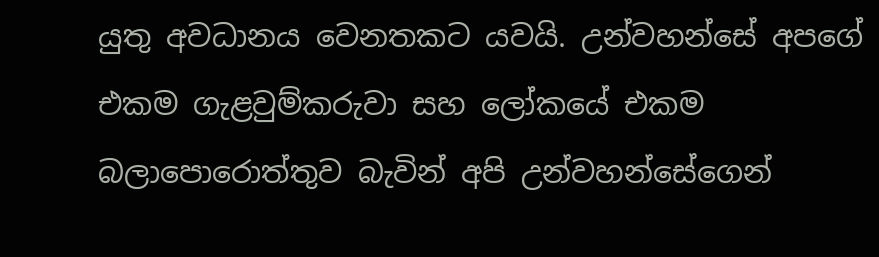යුතු අවධානය වෙනතකට යවයි. උන්වහන්සේ අපගේ එකම ගැළවුම්කරුවා සහ ලෝකයේ එකම බලාපොරොත්තුව බැවින් අපි උන්වහන්සේගෙන්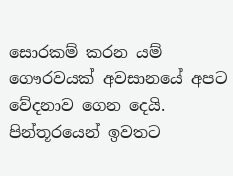සොරකම් කරන යම් ගෞරවයක් අවසානයේ අපට වේදනාව ගෙන දෙයි. පින්තූරයෙන් ඉවතට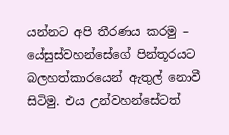යන්නට අපි තීරණය කරමු – යේසුස්වහන්සේගේ පින්තූරයට බලහත්කාරයෙන් ඇතුල් නොවී සිටිමු. එය උන්වහන්සේටත්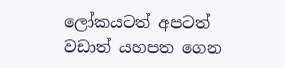ලෝකයටත් අපටත් වඩාත් යහපත ගෙන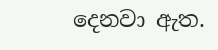දෙනවා ඇත.